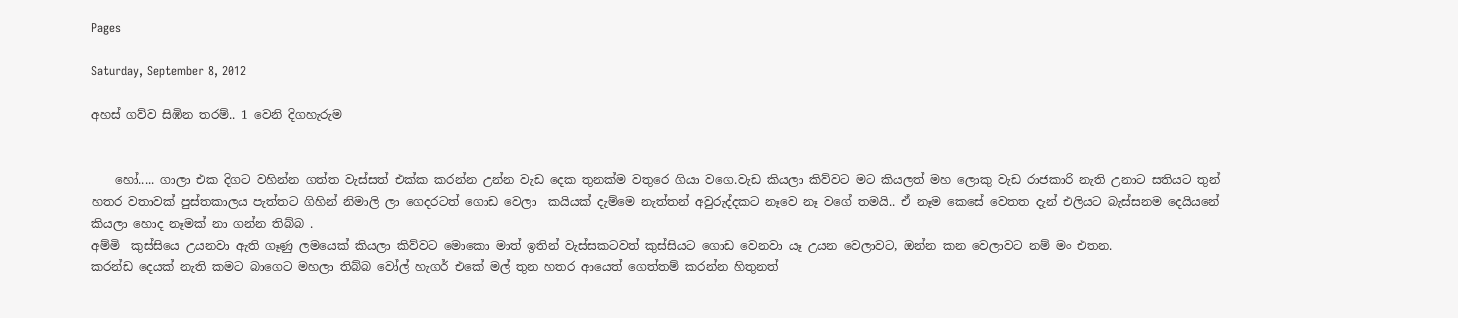Pages

Saturday, September 8, 2012

අහස් ගව්ව සිඹින තරම්.. 1 වෙනි දිගහැරුම


    හෝ..... ගාලා එක දිගට වහින්න ගත්ත වැස්සත් එක්ක කරන්න උන්න වැඩ දෙක තුනක්ම වතුරෙ ගියා වගෙ.වැඩ කියලා කිව්වට මට කියලත් මහ ලොකු වැඩ රාජකාරි නැති උනාට සතියට තුන් හතර වතාවක් පුස්තකාලය පැත්තට ගිහින් නිමාලි ලා ගෙදරටත් ගොඩ වෙලා  කයියක් දැම්මෙ නැත්තන් අවුරුද්දකට නෑවෙ නෑ වගේ තමයි.. ඒ නෑම කෙසේ වෙතත දැන් එලියට බැස්සනම දෙයියනේ කියලා හොද නෑමක් නා ගන්න තිබ්බ .
අම්මි  කුස්සියෙ උයනවා ඇති ගෑණු ලමයෙක් කියලා කිව්වට මොකො මාත් ඉතින් වැස්සකටවත් කුස්සියට ගොඩ වෙනවා යෑ උයන වෙලාවට, ඔන්න කන වෙලාවට නම් මං එතන.
කරන්ඩ දෙයක් නැති කමට බාගෙට මහලා තිබ්බ වෝල් හැගර් එකේ මල් තුන හතර ආයෙත් ගෙත්තම් කරන්න හිතුනත්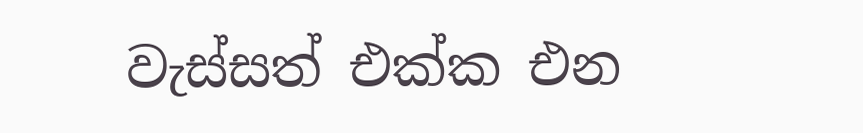වැස්සත් එක්ක එන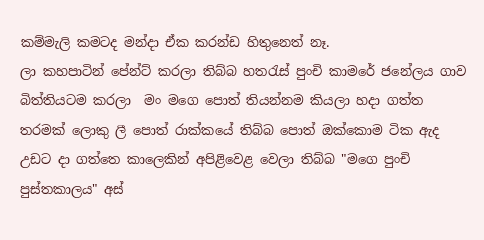කම්මැලි කමටද මන්දා ඒක කරන්ඩ හිතුනෙත් නෑ.
ලා කහපාටින් පේන්ට් කරලා තිබ්බ හතරැස් පුංචි කාමරේ ජනේලය ගාව බිත්තියටම කරලා  මං මගෙ පොත් තියන්නම කියලා හදා ගත්ත තරමක් ලොකු ලී පොත් රාක්කයේ තිබ්බ පොත් ඔක්කොම ටික ඇද උඩට දා ගත්තෙ කාලෙකින් අපිළිවෙළ වෙලා තිබ්බ "මගෙ පුංචි පුස්තකාලය" අස්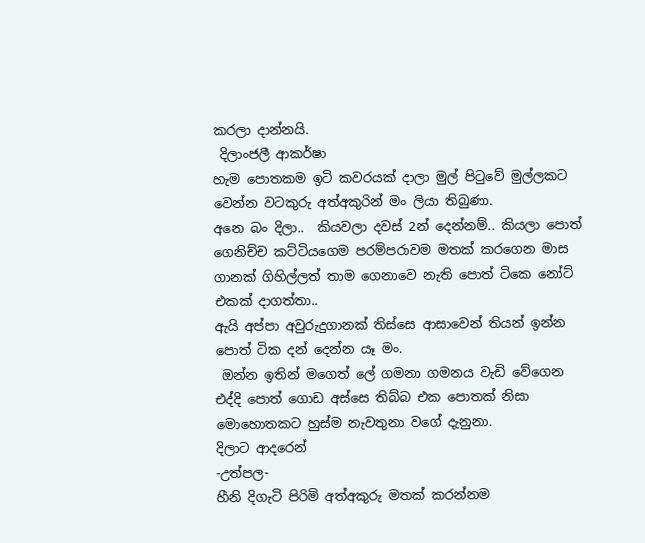කරලා දාන්නයි.
 දිලාංජලී ආකර්ෂා
හැම පොතකම ඉටි කවරයක් දාලා මුල් පිටුවේ මුල්ලකට වෙන්න වටකුරු අත්අකුරින් මං ලියා තිබුණා.
අනෙ බං දිලා..  කියවලා දවස් 2න් දෙන්නම්.. කියලා පොත් ගෙනිච්ච කට්ටියගෙම පරම්පරාවම මතක් කරගෙන මාස ගානක් ගිහිල්ලත් තාම ගෙනාවෙ නැති පොත් ටිකෙ නෝට් එකක් දාගත්තා..
ඇයි අප්පා අවුරුදුගානක් තිස්සෙ ආසාවෙන් තියන් ඉන්න පොත් ටික දන් දෙන්න යෑ මං.
 ඔන්න ඉතින් මගෙත් ලේ ගමනා ගමනය වැඩි වේගෙන එද්දි පොත් ගොඩ අස්සෙ තිබ්බ එක පොතක් නිසා මොහොතකට හුස්ම නැවතුනා වගේ දැනුනා.
දිලාට ආදරෙන්
-උත්පල-
හීනි දිගැටි පිරිමි අත්අකුරු මතක් කරන්නම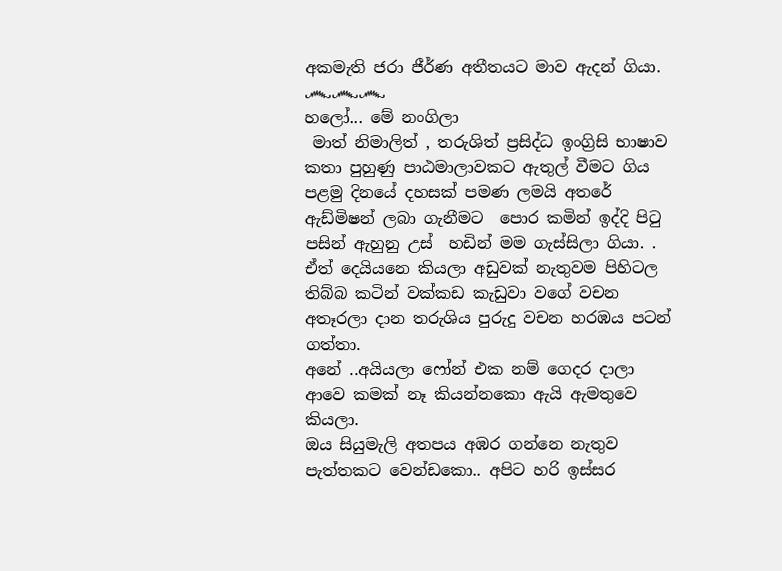අකමැති ජරා ජීර්ණ අතීතයට මාව ඇදන් ගියා.
෴෴෴
හලෝ... මේ නංගිලා
 මාත් නිමාලිත් , තරුශිත් ප්‍රසිද්ධ ඉංග්‍රිසි භාෂාව කතා පුහුණු පාඨමාලාවකට ඇතුල් වීමට ගිය පළමු දිනයේ දහසක් පමණ ලමයි අතරේ ඇඩ්මිෂන් ලබා ගැනීමට  පොර කමින් ඉද්දි පිටු පසින් ඇහුනු උස්  හඩින් මම ගැස්සිලා ගියා. .
ඒත් දෙයියනෙ කියලා අඩුවක් නැතුවම පිහිටල තිබ්බ කටින් වක්කඩ කැඩුවා වගේ වචන අතෑරලා දාන තරුශිය පුරුදු වචන හරඹය පටන් ගත්තා.
අනේ ..අයියලා ෆෝන් එක නම් ගෙදර දාලා ආවෙ කමක් නෑ කියන්නකො ඇයි ඇමතුවෙ කියලා.
ඔය සියුමැලි අතපය අඹර ගන්නෙ නැතුව පැත්තකට වෙන්ඩකො.. අපිට හරි ඉස්සර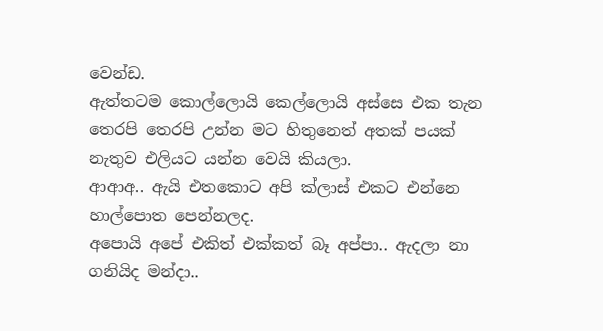වෙන්ඩ.
ඇත්තටම කොල්ලොයි කෙල්ලොයි අස්සෙ එක තැන තෙරපි තෙරපි උන්න මට හිතුනෙත් අතක් පයක් නැතුව එලියට යන්න වෙයි කියලා.
ආආඅ.. ඇයි එතකොට අපි ක්ලාස් එකට එන්නෙ හාල්පොත පෙන්නලද.
අපොයි අපේ එකිත් එක්කත් බෑ අප්පා.. ඇදලා නා ගනියිද මන්දා..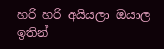හරි හරි අයියලා ඔයාල ඉතින්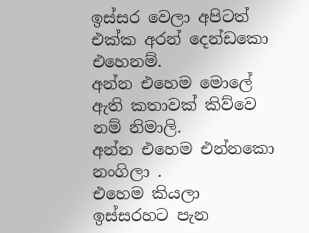ඉස්සර වෙලා අපිටත් එක්ක අරන් දෙන්ඩකො එහෙනම්.
අන්න එහෙම මොලේ ඇති කතාවක් කිව්වෙ නම් නිමාලි.
අන්න එහෙම එන්නකො නංගිලා .
එහෙම කියලා ඉස්සරහට පැන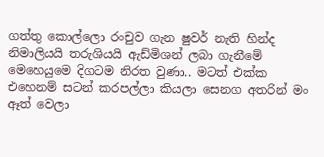ගත්තු කොල්ලො රංචුව ගැන ෂුවර් නැති හින්ද නිමාලියයි තරුශියයි ඇඩ්මිශන් ලබා ගැනීමේ මෙහෙයුමෙ දිගටම නිරත වුණා.. මටත් එක්ක එහෙනම් සටන් කරපල්ලා කියලා සෙනග අතරින් මං ඈත් වෙලා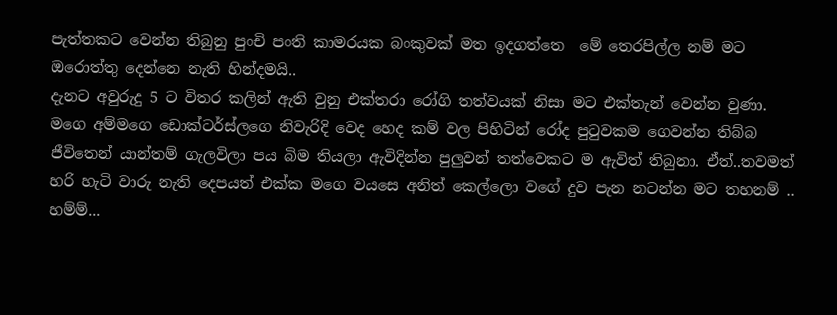පැත්තකට වෙන්න තිබුනු පුංචි පංති කාමරයක බංකුවක් මත ඉදගත්තෙ  මේ තෙරපිල්ල නම් මට ඔරොත්තු දෙන්නෙ නැති හින්දමයි..
දැනට අවුරුදු 5 ට විතර කලින් ඇති වුනු එක්තරා රෝගි තත්වයක් නිසා මට එක්තැන් වෙන්න වුණා. මගෙ අම්මගෙ ඩොක්ටර්ස්ලගෙ නිවැරිදි වෙද හෙද කම් වල පිහිටින් රෝද පුටුවකම ගෙවන්න තිබ්බ ජීවිතෙන් යාන්තම් ගැලවිලා පය බිම තියලා ඇවිදින්න පුලුවන් තත්වෙකට ම ඇවිත් තිබුනා. ඒත්..තවමත් හරි හැටි වාරු නැති දෙපයත් එක්ක මගෙ වයසෙ අනිත් කෙල්ලො වගේ දුව පැන නටන්න මට තහනම් ..
හම්ම්...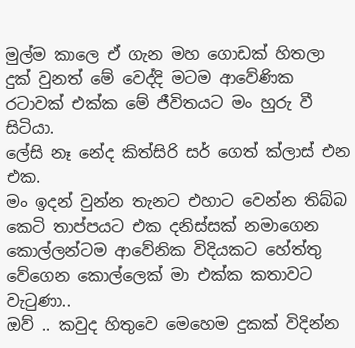මුල්ම කාලෙ ඒ ගැන මහ ගොඩක් හිතලා දුක් වුනත් මේ වෙද්දි මටම ආවේණික රටාවක් එක්ක මේ ජීවිතයට මං හුරු වී සිටියා.
ලේසි නෑ නේද කිත්සිරි සර් ගෙත් ක්ලාස් එන එක.
මං ඉදන් වුන්න තැනට එහාට වෙන්න තිබ්බ කෙටි තාප්පයට එක දනිස්සක් නමාගෙන කොල්ලන්ටම ආවේනික විදියකට හේත්තු වේගෙන කොල්ලෙක් මා එක්ක කතාවට වැටුණා..
ඔව් .. කවුද හිතුවෙ මෙහෙම දුකක් විදින්න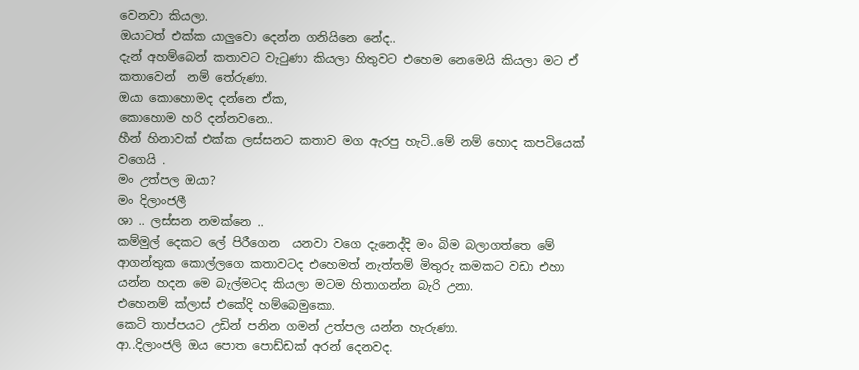වෙනවා කියලා.
ඔයාටත් එක්ක යාලුවො දෙන්න ගනියිනෙ නේද..
දැන් අහම්බෙන් කතාවට වැටුණා කියලා හිතුවට එහෙම නෙමෙයි කියලා මට ඒ කතාවෙන්  නම් තේරුණා.
ඔයා කොහොමද දන්නෙ ඒක,
කොහොම හරි දන්නවනෙ..
හීන් හිනාවක් එක්ක ලස්සනට කතාව මග ඇරපු හැටි..මේ නම් හොද කපටියෙක් වගෙයි .
මං උත්පල ඔයා?
මං දිලාංජලී
ශා .. ලස්සන නමක්නෙ ..
කම්මුල් දෙකට ලේ පිරීගෙන  යනවා වගෙ දැනෙද්දි මං බිම බලාගත්තෙ මේ ආගන්තුක කොල්ලගෙ කතාවටද එහෙමත් නැත්තම් මිතුරු කමකට වඩා එහා යන්න හදන මෙ බැල්මටද කියලා මටම හිතාගන්න බැරි උනා.
එහෙනම් ක්ලාස් එකේදි හම්බෙමුකො.
කෙටි තාප්පයට උඩින් පනින ගමන් උත්පල යන්න හැරුණා.
ආ..දිලාංජලි ඔය පොත පොඩ්ඩක් අරන් දෙනවද.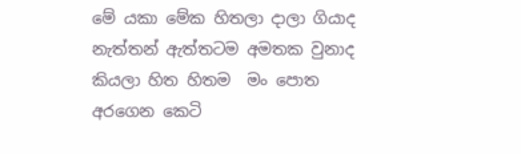මේ යකා මේක හිතලා දාලා ගියාද නැත්තන් ඇත්තටම අමතක වුනාද  කියලා හිත හිතම  මං පොත අරගෙන කෙටි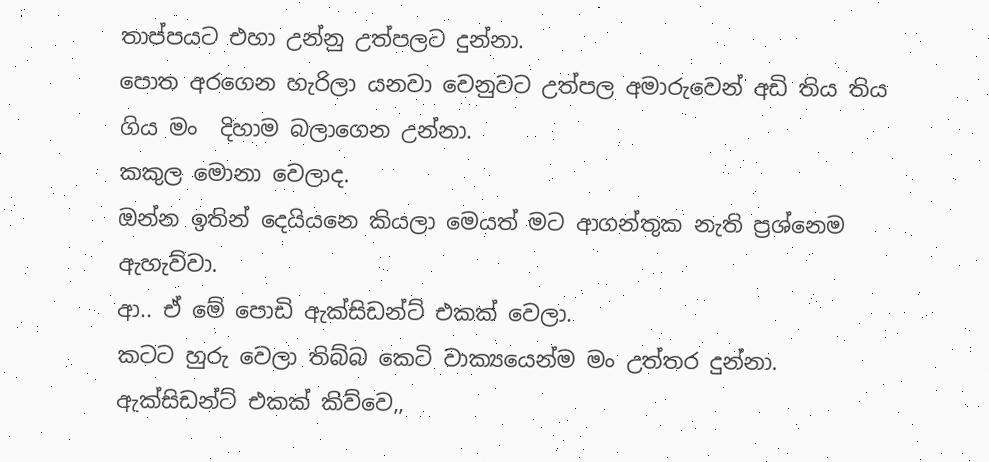තාප්පයට එහා උන්නු උත්පලට දුන්නා.
පොත අරගෙන හැරිලා යනවා වෙනුවට උත්පල අමාරුවෙන් අඩි තිය තිය ගිය මං  දිහාම බලාගෙන උන්නා.
කකුල මොනා වෙලාද.
ඔන්න ඉතින් දෙයියනෙ කියලා මෙයත් මට ආගන්තුක නැති ප්‍රශ්නෙම ඇහැව්වා.
ආ.. ඒ මේ පොඩි ඇක්සිඩන්ට් එකක් වෙලා.
කටට හුරු වෙලා තිබ්බ කෙටි වාක්‍යයෙන්ම මං උත්තර දුන්නා.
ඇක්සිඩන්ට් එකක් කිව්වෙ,,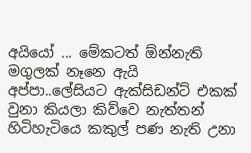අයියෝ ... මේකටත් ඕන්නැති මගුලක් නෑනෙ ඇයි අප්පා..ලේසියට ඇක්සිඩන්ට් එකක් වුනා කියලා කිව්වෙ නැත්තන්  හිටිහැටියෙ කකුල් පණ නැති උනා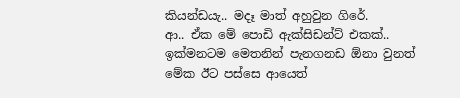කියන්ඩයැ.. මදෑ මාත් අහුවුන ගිරේ.
ආ.. ඒක මේ පොඩි ඇක්සිඩන්ට් එකක්..
ඉක්මනටම මෙතනින් පැනගනඩ ඕනා වුනත් මේක ඊට පස්සෙ ආයෙත්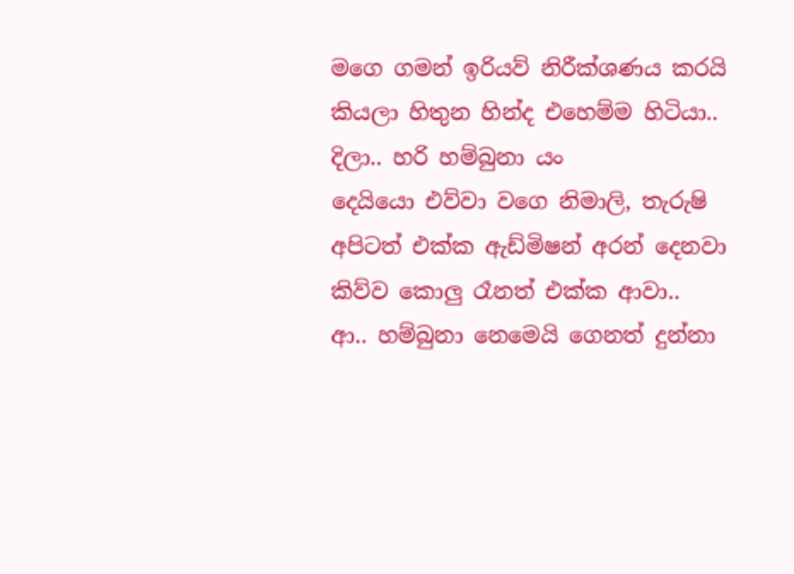මගෙ ගමන් ඉරියව් නිරීක්ශණය කරයි කියලා හිතුන හින්ද එහෙම්ම හිටියා..
දිලා.. හරි හම්බුනා යං
දෙයියො එව්වා වගෙ නිමාලි, තැරුෂි අපිටත් එක්ක ඇඩ්මිෂන් අරන් දෙනවා කිව්ව කොලු රෑනත් එක්ක ආවා..
ආ.. හම්බුනා නෙමෙයි ගෙනත් දුන්නා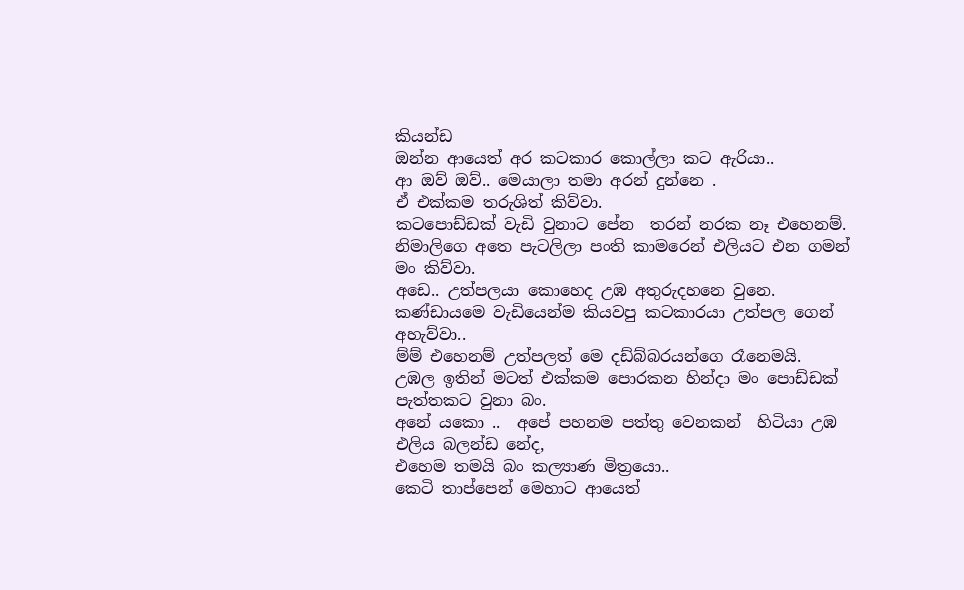කියන්ඩ
ඔන්න ආයෙත් අර කටකාර කොල්ලා කට ඇරියා..
ආ ඔව් ඔව්.. මෙයාලා තමා අරන් දුන්නෙ .
ඒ එක්කම තරුශිත් කිව්වා.
කටපොඩ්ඩක් වැඩි වුනාට පේන  තරන් නරක නෑ එහෙනම්.
නිමාලිගෙ අතෙ පැටලිලා පංති කාමරෙන් එලියට එන ගමන් මං කිව්වා.
අඩෙ.. උත්පලයා කොහෙද උඹ අතුරුදහනෙ වුනෙ.
කණ්ඩායමෙ වැඩියෙන්ම කියවපු කටකාරයා උත්පල ගෙන් අහැව්වා..
ම්ම් එහෙනම් උත්පලත් මෙ දඩ්බ්බරයන්ගෙ රෑනෙමයි.
උඹල ඉතින් මටත් එක්කම පොරකන හින්දා මං පොඩ්ඩක් පැත්තකට වුනා බං.
අනේ යකො ..  අපේ පහනම පත්තු වෙනකන්  හිටියා උඹ එලිය බලන්ඩ නේද,
එහෙම තමයි බං කල්‍යාණ මිත්‍රයො..
කෙටි තාප්පෙන් මෙහාට ආයෙත්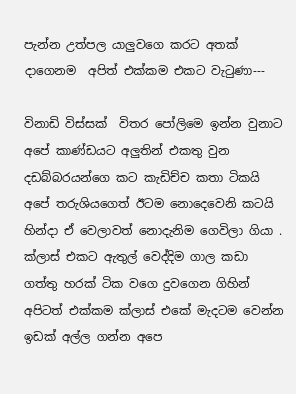පැන්න උත්පල යාලුවගෙ කරට අතක් දාගෙනම  අපිත් එක්කම එකට වැටුණා---

විනාඩි විස්සක්  විතර පෝලිමෙ ඉන්න වුනාට අපේ කාණ්ඩයට අලුතින් එකතු වුන දඩබ්බරයන්ගෙ කට කැඩිච්ච කතා ටිකයි අපේ තරුශියගෙත් ඊටම නොදෙවෙනි කටයි හින්දා ඒ වෙලාවත් නොදැනිම ගෙවිලා ගියා . ක්ලාස් එකට ඇතුල් වෙද්දිම ගාල කඩා ගත්තු හරක් ටික වගෙ දුවගෙන ගිහින් අපිටත් එක්කම ක්ලාස් එකේ මැදටම වෙන්න ඉඩක් අල්ල ගන්න අපෙ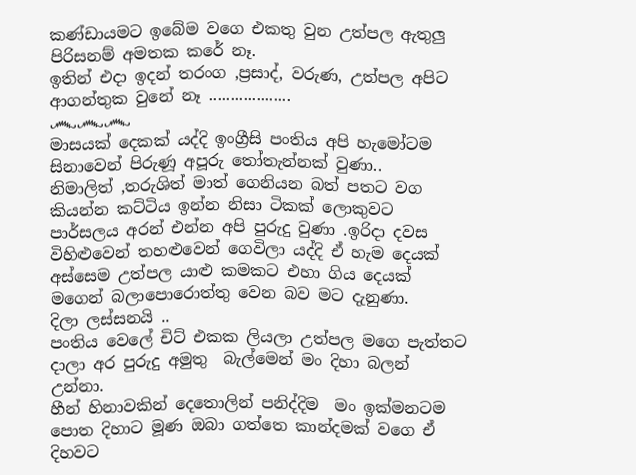කණ්ඩායමට ඉබේම වගෙ එකතු වුන උත්පල ඇතුලු පිරිසනම් අමතක කරේ නෑ.
ඉතින් එදා ඉදන් තරංග ,ප්‍රසාද්, වරුණ, උත්පල අපිට ආගන්තුක වුනේ නෑ ...................
෴෴෴
මාසයක් දෙකක් යද්දි ඉංග්‍රීසි පංතිය අපි හැමෝටම සිනාවෙන් පිරුණූ අපූරු තෝතැන්නක් වුණා..
නිමාලිත් ,තරුශිත් මාත් ගෙනියන බත් පතට වග කියන්න කට්ටිය ඉන්න නිසා ටිකක් ලොකුවට පාර්සලය අරන් එන්න අපි පුරුදු වුණා .ඉරිදා දවස විහිළුවෙන් තහළුවෙන් ගෙවිලා යද්දි ඒ හැම දෙයක් අස්සෙම උත්පල යාළු කමකට එහා ගිය දෙයක් මගෙන් බලාපොරොත්තු වෙන බව මට දැනුණා.
දිලා ලස්සනයි ..
පංතිය වෙලේ චිට් එකක ලියලා උත්පල මගෙ පැත්තට දාලා අර පුරුදු අමුතු  බැල්මෙන් මං දිහා බලන් උන්නා.
හීන් හිනාවකින් දෙතොලින් පනිද්දිම  මං ඉක්මනටම පොත දිහාට මූණ ඔබා ගත්තෙ කාන්දමක් වගෙ ඒ දිහවට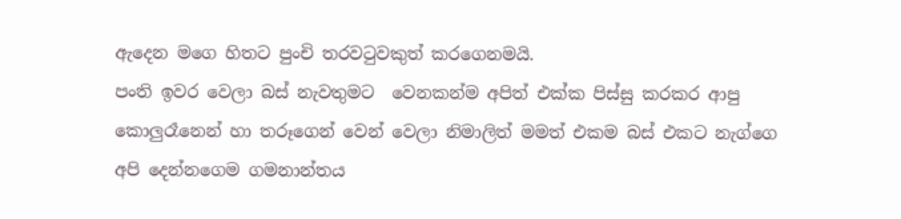ඇදෙන මගෙ හිතට පුංචි තරවටුවකුත් කරගෙනමයි.
පංති ඉවර වෙලා බස් නැවතුමට  වෙනකන්ම අපිත් එක්ක පිස්සු කරකර ආපු කොලුරෑනෙන් හා තරූගෙන් වෙන් වෙලා නිමාලිත් මමත් එකම බස් එකට නැග්ගෙ අපි දෙන්නගෙම ගමනාන්තය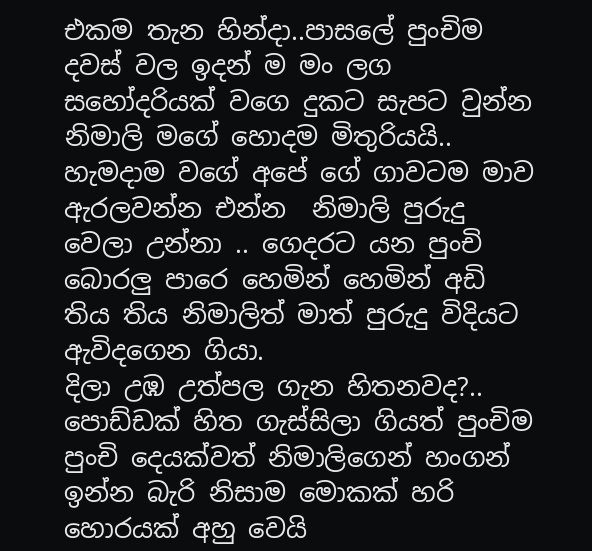එකම තැන හින්දා..පාසලේ පුංචිම දවස් වල ඉදන් ම මං ලග සහෝදරියක් වගෙ දුකට සැපට වුන්න නිමාලි මගේ හොදම මිතුරියයි..
හැමදාම වගේ අපේ ගේ ගාවටම මාව ඇරලවන්න එන්න  නිමාලි පුරුදු වෙලා උන්නා .. ගෙදරට යන පුංචි බොරලු පාරෙ හෙමින් හෙමින් අඩි තිය තිය නිමාලිත් මාත් පුරුදු විදියට ඇවිදගෙන ගියා.
දිලා උඹ උත්පල ගැන හිතනවද?..
පොඩ්ඩක් හිත ගැස්සිලා ගියත් පුංචිම පුංචි දෙයක්වත් නිමාලිගෙන් හංගන් ඉන්න බැරි නිසාම මොකක් හරි හොරයක් අහු වෙයි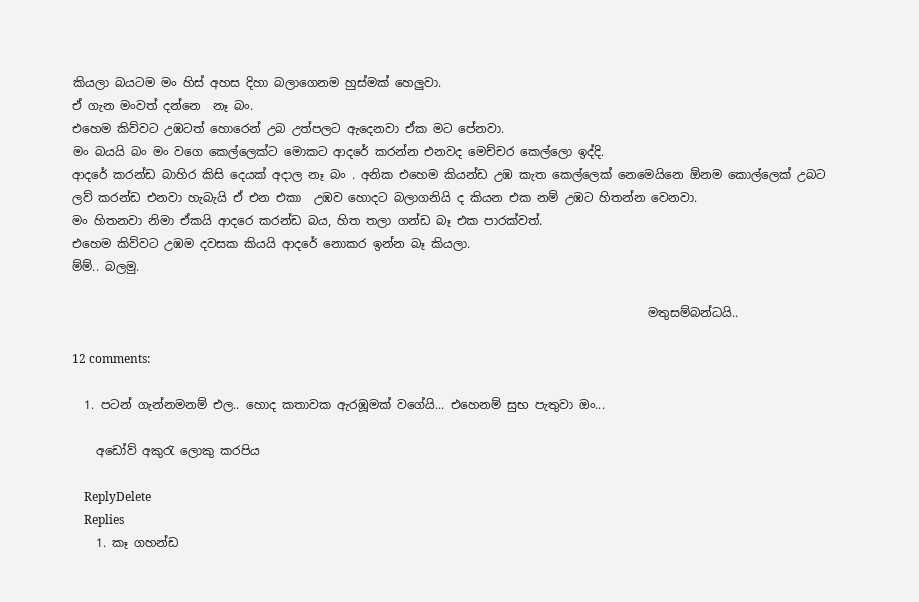කියලා බයටම මං හිස් අහස දිහා බලාගෙනම හුස්මක් හෙලුවා.
ඒ ගැන මංවත් දන්නෙ  නෑ බං.
එහෙම කිව්වට උඹටත් හොරෙන් උබ උත්පලට ඇදෙනවා ඒක මට පේනවා.
මං බයයි බං මං වගෙ කෙල්ලෙක්ට මොකට ආදරේ කරන්න එනවද මෙච්චර කෙල්ලො ඉද්දි.
ආදරේ කරන්ඩ බාහිර කිසි දෙයක් අදාල නෑ බං . අනික එහෙම කියන්ඩ උඹ කැත කෙල්ලෙක් නෙමෙයිනෙ ඕනම කොල්ලෙක් උබට ලව් කරන්ඩ එනවා හැබැයි ඒ එන එකා  උඹව හොදට බලාගනියි ද කියන එක නම් උඹට හිතන්න වෙනවා.
මං හිතනවා නිමා ඒකයි ආදරෙ කරන්ඩ බය, හිත තලා ගන්ඩ බෑ එක පාරක්වත්.
එහෙම කිව්වට උඹම දවසක කියයි ආදරේ නොකර ඉන්න බෑ කියලා.
ම්ම්.. බලමු.

                                                                                                මතුසම්බන්ධයි..

12 comments:

  1. පටන් ගැන්නමනම් එල.. හොද කතාවක ඇරඹූමක් වගේයි... එහෙනම් සුභ පැතුවා ඔං...

    අඩෝව් අකුරැ ලොකු කරපිය

    ReplyDelete
    Replies
    1. කෑ ගහන්ඩ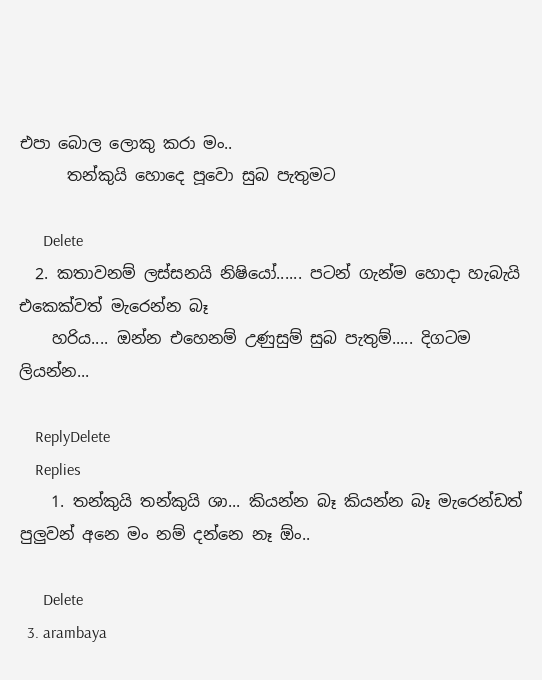එපා බොල ලොකු කරා මං..
      තන්කුයි හොදෙ පූවො සුබ පැතුමට

      Delete
  2. කතාවනම් ලස්සනයි නිෂියෝ...... පටන් ගැන්ම හොදා හැබැයි එකෙක්වත් මැරෙන්න බෑ
    හරිය.... ඔන්න එහෙනම් උණුසුම් සුබ පැතුම්..... දිගටම ලියන්න...

    ReplyDelete
    Replies
    1. තන්කුයි තන්කුයි ශා... කියන්න බෑ කියන්න බෑ මැරෙන්ඩත් පුලුවන් අනෙ මං නම් දන්නෙ නෑ ඕං..

      Delete
  3. arambaya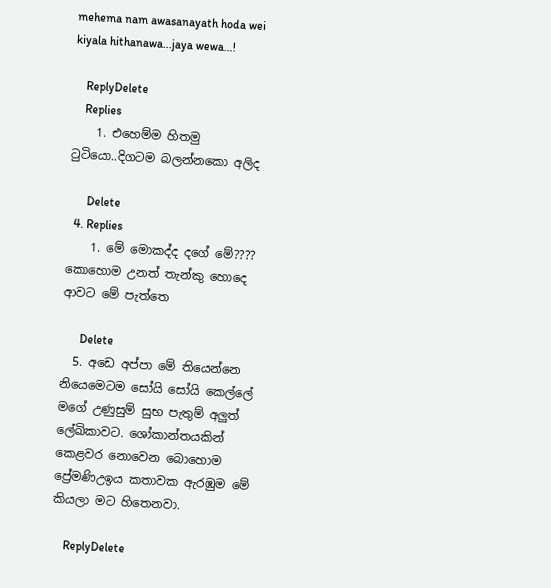mehema nam awasanayath hoda wei kiyala hithanawa...jaya wewa...!

    ReplyDelete
    Replies
    1. එහෙම්ම හිතමු ටුටියො..දිගටම බලන්නකො අලිද

      Delete
  4. Replies
    1. මේ මොකද්ද දගේ මේ???? කොහොම උනත් තැන්කු හොදෙ ආවට මේ පැත්තෙ

      Delete
  5. අඩෙ අප්පා මේ තියෙන්නෙ නියෙමෙටම සෝයි සෝයි කෙල්ලේ මගේ උණුසුම් සුභ පැතුම් අලුත් ලේඛිකාවට. ශෝකාන්තයකින් කෙළවර නොවෙන බොහොම ප්‍රේමණිඋඉය කතාවක ඇරඹුම මේ කියලා මට හිතෙනවා.

    ReplyDelete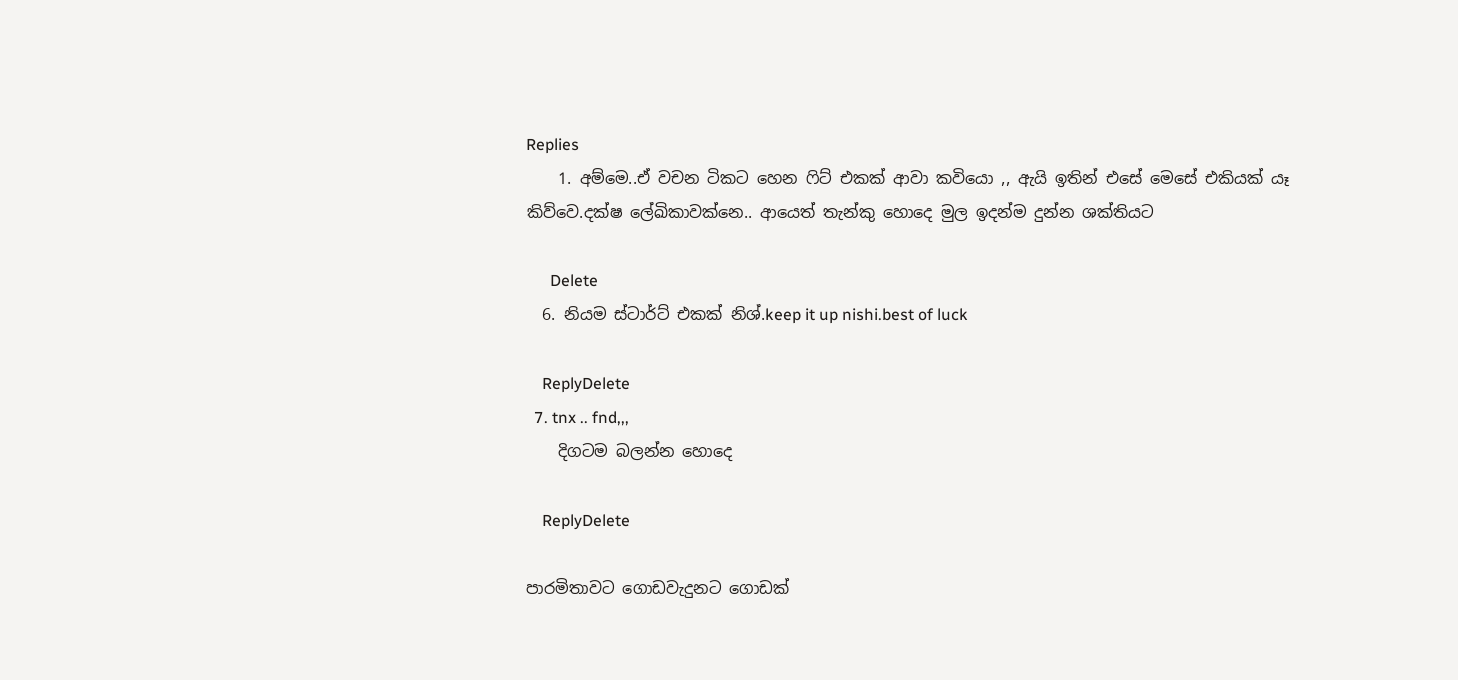Replies
    1. අම්මෙ..ඒ වචන ටිකට හෙන ෆිට් එකක් ආවා කවියො ,, ඇයි ඉතින් එසේ මෙසේ එකියක් යෑ කිව්වෙ.දක්ෂ ලේඛිකාවක්නෙ.. ආයෙත් තැන්කු හොදෙ මුල ඉදන්ම දුන්න ශක්තියට

      Delete
  6. නියම ස්ටාර්ට් එකක් නිශ්.keep it up nishi.best of luck

    ReplyDelete
  7. tnx .. fnd,,,
    දිගටම බලන්න හොදෙ

    ReplyDelete

පාරමිතාවට ගොඩවැදුනට ගොඩක්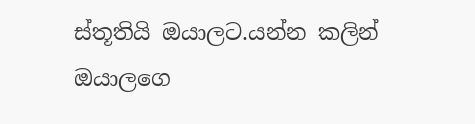ස්තූතියි ඔයාලට.යන්න කලින් ඔයාලගෙ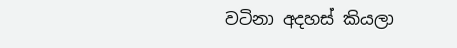වටිනා අදහස් කියලා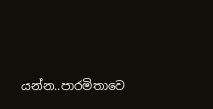යන්න..පාරමිතාවෙ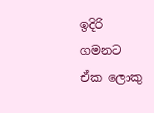ඉදිරි ගමනට ඒක ලොකු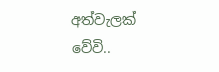අත්වැලක් වේවි..